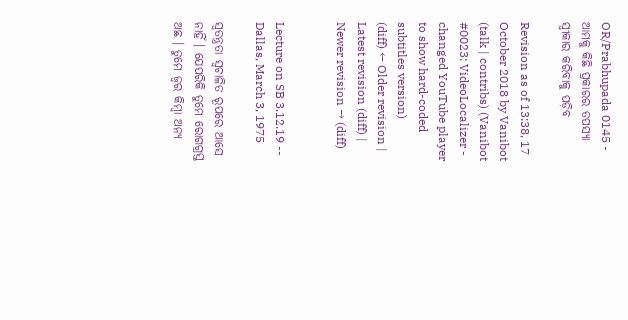OR/Prabhupada 0145 - ଆମକୁ କିଛି ପ୍ରକାରର ତପସ୍ୟା ସ୍ଵୀକାର କରିବାକୁ ପଡ଼ିବ

Revision as of 13:38, 17 October 2018 by Vanibot (talk | contribs) (Vanibot #0023: VideoLocalizer - changed YouTube player to show hard-coded subtitles version)
(diff) ← Older revision | Latest revision (diff) | Newer revision → (diff)


Lecture on SB 3.12.19 -- Dallas, March 3, 1975

ସ୍ଵତନ୍ତ୍ରତା ସ୍ଵଚାଳିତ ରୂପରେ ଆସେ ନାହିଁ । ଯେପରିକି ତୁମେ ରୋଗଗ୍ରସ୍ତ ଅଛ । ତୁମେ ଜ୍ଵର କିମ୍ଵା ଅନ୍ୟ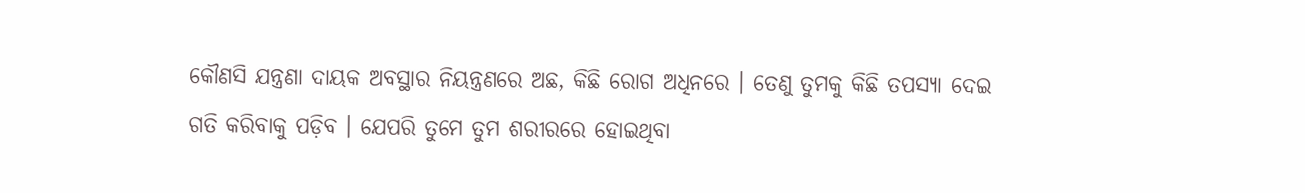କୌଣସି ଯନ୍ତ୍ରଣା ଦାୟକ ଅବସ୍ଥାର ନିୟନ୍ତ୍ରଣରେ ଅଛ, କିଛି ରୋଗ ଅଧିନରେ । ତେଣୁ ତୁମକୁ କିଛି ତପସ୍ୟା ଦେଇ ଗତି କରିବାକୁ ପଡ଼ିବ । ଯେପରି ତୁମେ ତୁମ ଶରୀରରେ ହୋଇଥିବା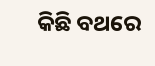କିଛି ବଥରେ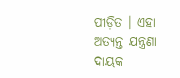ପୀଡ଼ିତ । ଏହା ଅତ୍ୟନ୍ତ ଯନ୍ତ୍ରଣା ଦାୟକ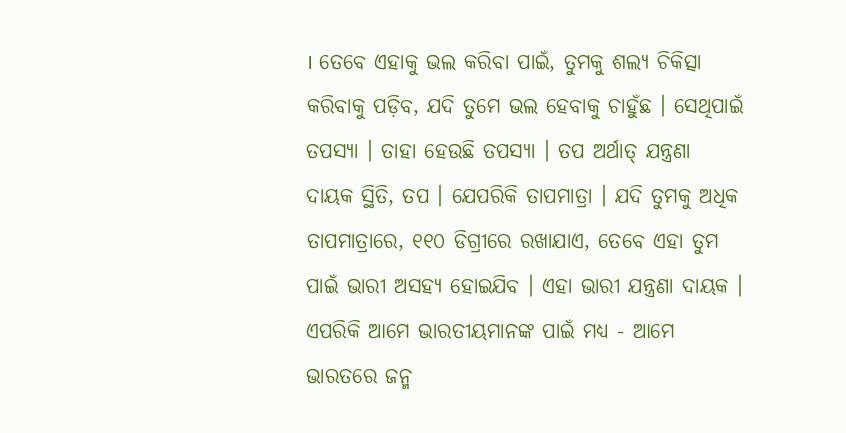। ତେବେ ଏହାକୁ ଭଲ କରିବା ପାଇଁ, ତୁମକୁ ଶଲ୍ୟ ଚିକିତ୍ସା କରିବାକୁ ପଡ଼ିବ, ଯଦି ତୁମେ ଭଲ ହେବାକୁ ଚାହୁଁଛ । ସେଥିପାଇଁ ତପସ୍ୟା । ତାହା ହେଉଛି ତପସ୍ୟା । ତପ ଅର୍ଥାତ୍ ଯନ୍ତ୍ରଣା ଦାୟକ ସ୍ଥିତି, ତପ । ଯେପରିକି ତାପମାତ୍ରା । ଯଦି ତୁମକୁ ଅଧିକ ତାପମାତ୍ରାରେ, ୧୧୦ ଡିଗ୍ରୀରେ ରଖାଯାଏ, ତେବେ ଏହା ତୁମ ପାଇଁ ଭାରୀ ଅସହ୍ୟ ହୋଇଯିବ । ଏହା ଭାରୀ ଯନ୍ତ୍ରଣା ଦାୟକ । ଏପରିକି ଆମେ ଭାରତୀୟମାନଙ୍କ ପାଇଁ ମଧ୍ୟ - ଆମେ ଭାରତରେ ଜନ୍ମ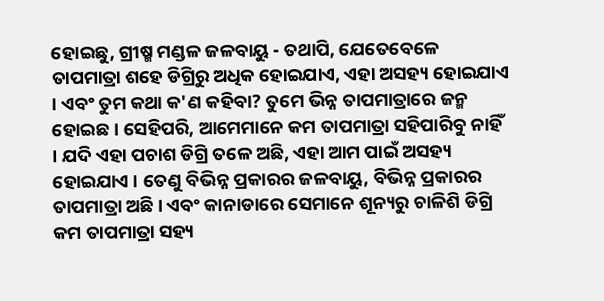ହୋଇଛୁ, ଗ୍ରୀଷ୍ମ ମଣ୍ଡଳ ଜଳବାୟୁ - ତଥାପି, ଯେତେବେଳେ ତାପମାତ୍ରା ଶହେ ଡିଗ୍ରିରୁ ଅଧିକ ହୋଇଯାଏ, ଏହା ଅସହ୍ୟ ହୋଇଯାଏ । ଏବଂ ତୁମ କଥା କ'ଣ କହିବା? ତୁମେ ଭିନ୍ନ ତାପମାତ୍ରାରେ ଜନ୍ମ ହୋଇଛ । ସେହିପରି, ଆମେମାନେ କମ ତାପମାତ୍ରା ସହିପାରିବୁ ନାହିଁ । ଯଦି ଏହା ପଚାଶ ଡିଗ୍ରି ତଳେ ଅଛି, ଏହା ଆମ ପାଇଁ ଅସହ୍ୟ ହୋଇଯାଏ । ତେଣୁ ବିଭିନ୍ନ ପ୍ରକାରର ଜଳବାୟୁ, ବିଭିନ୍ନ ପ୍ରକାରର ତାପମାତ୍ରା ଅଛି । ଏବଂ କାନାଡାରେ ସେମାନେ ଶୂନ୍ୟରୁ ଚାଳିଶି ଡିଗ୍ରି କମ ତାପମାତ୍ରା ସହ୍ୟ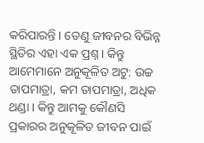କରିପାରନ୍ତି । ତେଣୁ ଜୀବନର ବିଭିନ୍ନ ସ୍ଥିତିର ଏହା ଏକ ପ୍ରଶ୍ନ । କିନ୍ତୁ ଆମେମାନେ ଅନୁକୂଳିତ ଅଟୁ: ଉଚ୍ଚ ତାପମାତ୍ରା, କମ ତାପମାତ୍ରା, ଅଧିକ ଥଣ୍ଡା । କିନ୍ତୁ ଆମକୁ କୌଣସି ପ୍ରକାରର ଅନୁକୂଳିତ ଜୀବନ ପାଇଁ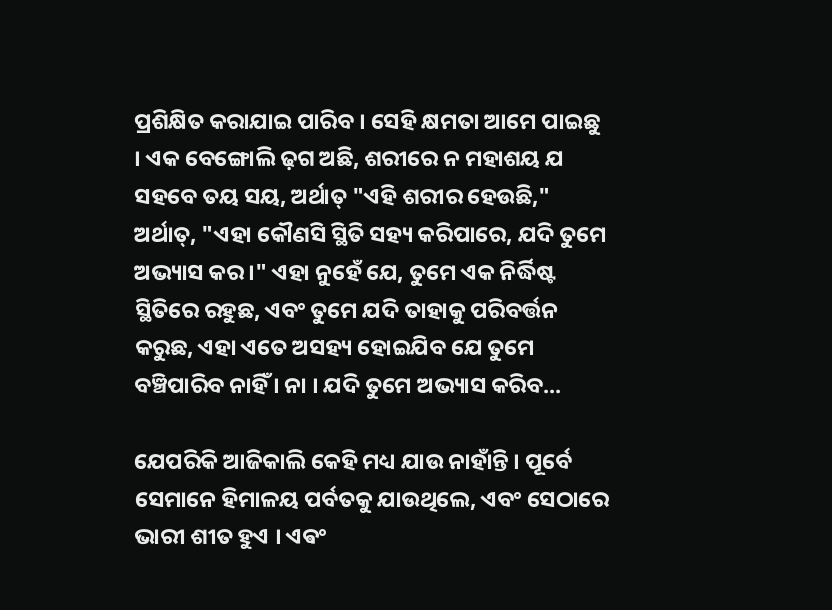ପ୍ରଶିକ୍ଷିତ କରାଯାଇ ପାରିବ । ସେହି କ୍ଷମତା ଆମେ ପାଇଛୁ । ଏକ ବେଙ୍ଗୋଲି ଢ଼ଗ ଅଛି, ଶରୀରେ ନ ମହାଶୟ ଯ ସହବେ ତୟ ସୟ, ଅର୍ଥାତ୍ "ଏହି ଶରୀର ହେଉଛି," ଅର୍ଥାତ୍, "ଏହା କୌଣସି ସ୍ଥିତି ସହ୍ୟ କରିପାରେ, ଯଦି ତୁମେ ଅଭ୍ୟାସ କର ।" ଏହା ନୁହେଁ ଯେ, ତୁମେ ଏକ ନିର୍ଦ୍ଧିଷ୍ଟ ସ୍ଥିତିରେ ରହୁଛ, ଏବଂ ତୁମେ ଯଦି ତାହାକୁ ପରିବର୍ତ୍ତନ କରୁଛ, ଏହା ଏତେ ଅସହ୍ୟ ହୋଇଯିବ ଯେ ତୁମେ ବଞ୍ଚିପାରିବ ନାହିଁ । ନା । ଯଦି ତୁମେ ଅଭ୍ୟାସ କରିବ...

ଯେପରିକି ଆଜିକାଲି କେହି ମଧ୍ୟ ଯାଉ ନାହାଁନ୍ତି । ପୂର୍ବେ ସେମାନେ ହିମାଳୟ ପର୍ବତକୁ ଯାଉଥିଲେ, ଏବଂ ସେଠାରେ ଭାରୀ ଶୀତ ହୁଏ । ଏଵଂ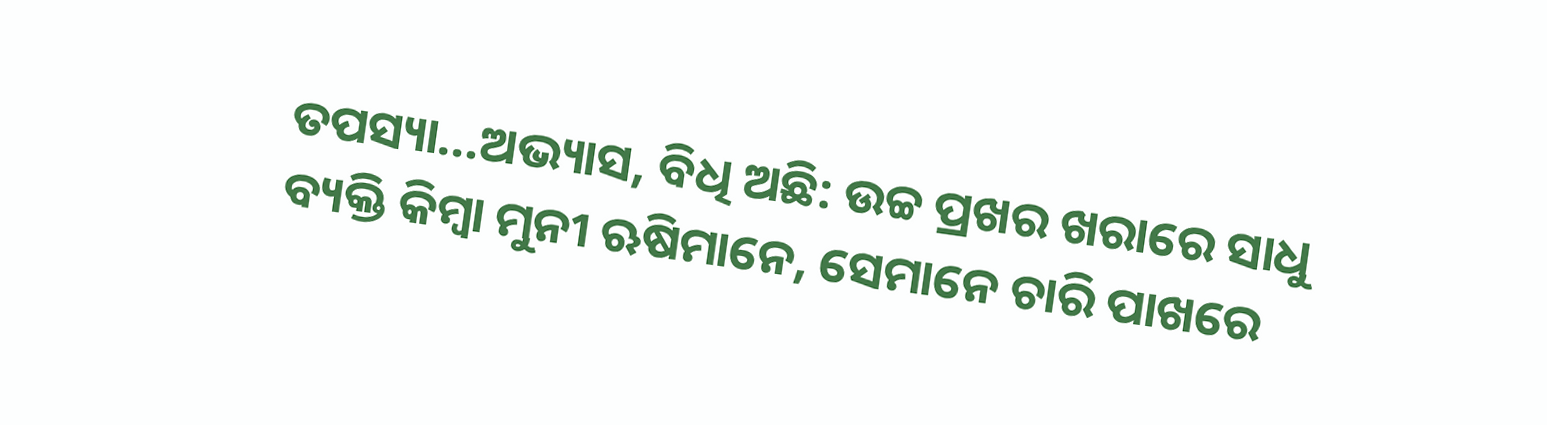ତପସ୍ୟା...ଅଭ୍ୟାସ, ବିଧି ଅଛି: ଉଚ୍ଚ ପ୍ରଖର ଖରାରେ ସାଧୁ ବ୍ୟକ୍ତି କିମ୍ଵା ମୁନୀ ଋଷିମାନେ, ସେମାନେ ଚାରି ପାଖରେ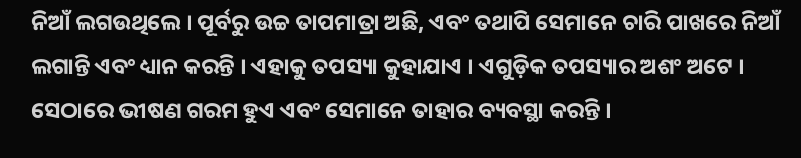ନିଆଁ ଲଗଉଥିଲେ । ପୂର୍ବରୁ ଉଚ୍ଚ ତାପମାତ୍ରା ଅଛି, ଏବଂ ତଥାପି ସେମାନେ ଚାରି ପାଖରେ ନିଆଁ ଲଗାନ୍ତି ଏବଂ ଧ୍ୟାନ କରନ୍ତି । ଏହାକୁ ତପସ୍ୟା କୁହାଯାଏ । ଏଗୁଡ଼ିକ ତପସ୍ୟାର ଅଶଂ ଅଟେ । ସେଠାରେ ଭୀଷଣ ଗରମ ହୁଏ ଏବଂ ସେମାନେ ତାହାର ବ୍ୟବସ୍ଥା କରନ୍ତି ।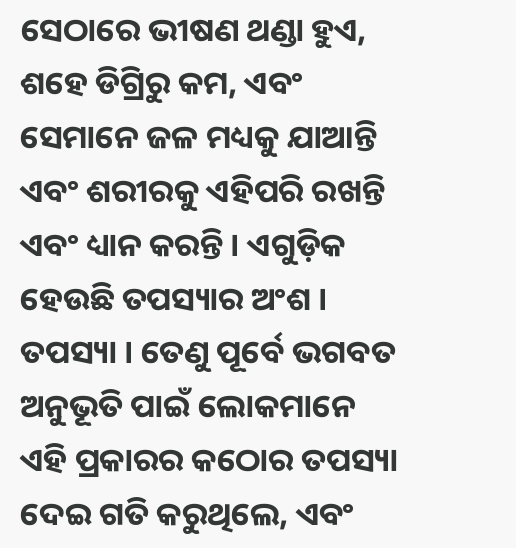ସେଠାରେ ଭୀଷଣ ଥଣ୍ଡା ହୁଏ, ଶହେ ଡିଗ୍ରିରୁ କମ, ଏବଂ ସେମାନେ ଜଳ ମଧ୍ୟକୁ ଯାଆନ୍ତି ଏବଂ ଶରୀରକୁ ଏହିପରି ରଖନ୍ତି ଏବଂ ଧ୍ୟାନ କରନ୍ତି । ଏଗୁଡ଼ିକ ହେଉଛି ତପସ୍ୟାର ଅଂଶ । ତପସ୍ୟା । ତେଣୁ ପୂର୍ବେ ଭଗବତ ଅନୁଭୂତି ପାଇଁ ଲୋକମାନେ ଏହି ପ୍ରକାରର କଠୋର ତପସ୍ୟା ଦେଇ ଗତି କରୁଥିଲେ, ଏବଂ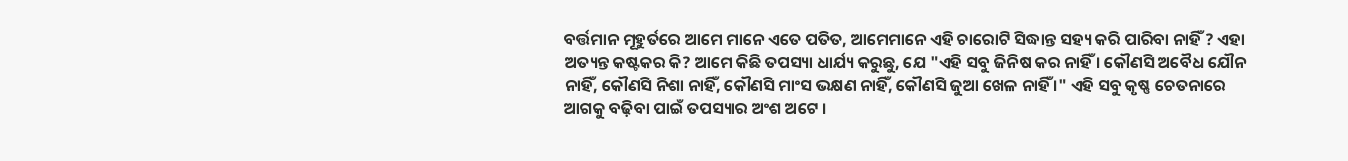ବର୍ତ୍ତମାନ ମୂହୁର୍ତରେ ଆମେ ମାନେ ଏତେ ପତିତ, ଆମେମାନେ ଏହି ଚାରୋଟି ସିଦ୍ଧାନ୍ତ ସହ୍ୟ କରି ପାରିବା ନାହିଁ ? ଏହା ଅତ୍ୟନ୍ତ କଷ୍ଟକର କି? ଆମେ କିଛି ତପସ୍ୟା ଧାର୍ଯ୍ୟ କରୁଛୁ, ଯେ "ଏହି ସବୁ ଜିନିଷ କର ନାହିଁ । କୌଣସି ଅବୈଧ ଯୌନ ନାହିଁ, କୌଣସି ନିଶା ନାହିଁ, କୌଣସି ମାଂସ ଭକ୍ଷଣ ନାହିଁ, କୌଣସି ଜୁଆ ଖେଳ ନାହିଁ ।" ଏହି ସବୁ କୃଷ୍ଣ ଚେତନାରେ ଆଗକୁ ବଢ଼ିବା ପାଇଁ ତପସ୍ୟାର ଅଂଶ ଅଟେ ।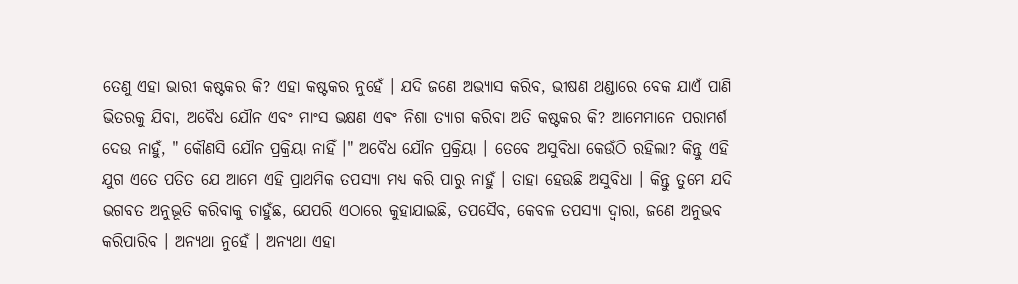ତେଣୁ ଏହା ଭାରୀ କଷ୍ଟକର କି? ଏହା କଷ୍ଟକର ନୁହେଁ । ଯଦି ଜଣେ ଅଭ୍ୟାସ କରିବ, ଭୀଷଣ ଥଣ୍ଡାରେ ବେକ ଯାଏଁ ପାଣି ଭିତରକୁ ଯିବା, ଅବୈଧ ଯୌନ ଏବଂ ମାଂସ ଭକ୍ଷଣ ଏଵଂ ନିଶା ତ୍ୟାଗ କରିବା ଅତି କଷ୍ଟକର କି? ଆମେମାନେ ପରାମର୍ଶ ଦେଉ ନାହୁଁ, " କୌଣସି ଯୌନ ପ୍ରକ୍ରିୟା ନାହିଁ ।" ଅବୈଧ ଯୌନ ପ୍ରକ୍ରିୟା । ତେବେ ଅସୁବିଧା କେଉଁଠି ରହିଲା? କିନ୍ତୁ ଏହି ଯୁଗ ଏତେ ପତିତ ଯେ ଆମେ ଏହି ପ୍ରାଥମିକ ତପସ୍ୟା ମଧ୍ୟ କରି ପାରୁ ନାହୁଁ । ତାହା ହେଉଛି ଅସୁବିଧା । କିନ୍ତୁ ତୁମେ ଯଦି ଭଗବତ ଅନୁଭୂତି କରିବାକୁ ଚାହୁଁଛ, ଯେପରି ଏଠାରେ କୁହାଯାଇଛି, ତପସୈବ, କେବଳ ତପସ୍ୟା ଦ୍ଵାରା, ଜଣେ ଅନୁଭବ କରିପାରିବ । ଅନ୍ୟଥା ନୁହେଁ । ଅନ୍ୟଥା ଏହା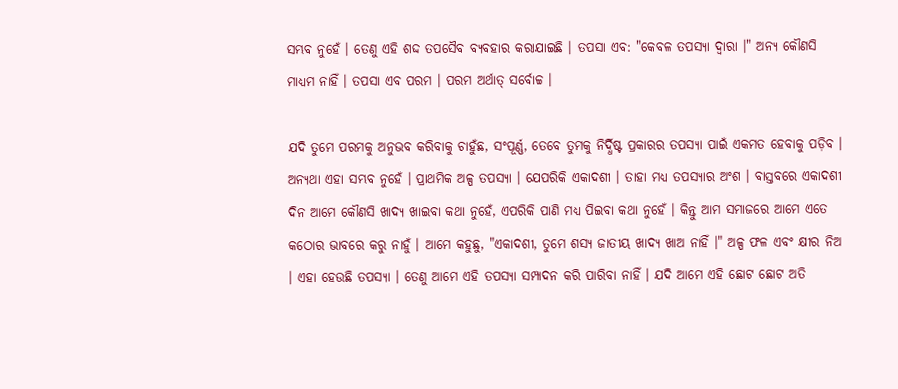ସମ୍ଭବ ନୁହେଁ । ତେଣୁ ଏହି ଶଦ୍ଦ ତପସୈବ ବ୍ୟବହାର କରାଯାଇଛି । ତପସା ଏବ: "କେବଳ ତପସ୍ୟା ଦ୍ଵାରା ।" ଅନ୍ୟ କୌଣସି ମାଧ୍ୟମ ନାହିଁ । ତପସା ଏବ ପରମ । ପରମ ଅର୍ଥାତ୍ ସର୍ବୋଚ୍ଚ ।

ଯଦି ତୁମେ ପରମକୁ ଅନୁଭବ କରିବାକୁ ଚାହୁଁଛ, ସଂପୂର୍ଣ୍ଣ, ତେବେ ତୁମକୁ ନିର୍ଦ୍ଧିଷ୍ଟ ପ୍ରକାରର ତପସ୍ୟା ପାଇଁ ଏକମତ ହେବାକୁ ପଡ଼ିବ । ଅନ୍ୟଥା ଏହା ସମ୍ଭବ ନୁହେଁ । ପ୍ରାଥମିକ ଅଳ୍ପ ତପସ୍ୟା । ଯେପରିକି ଏକାଦଶୀ । ତାହା ମଧ୍ୟ ତପସ୍ୟାର ଅଂଶ । ବାସ୍ତବରେ ଏକାଦଶୀ ଦିନ ଆମେ କୌଣସି ଖାଦ୍ୟ ଖାଇବା କଥା ନୁହେଁ, ଏପରିକି ପାଣି ମଧ୍ୟ ପିଇବା କଥା ନୁହେଁ । କିନ୍ତୁ ଆମ ସମାଜରେ ଆମେ ଏତେ କଠୋର ଭାବରେ କରୁ ନାହୁଁ । ଆମେ କହୁଛୁ, "ଏକାଦଶୀ, ତୁମେ ଶସ୍ୟ ଜାତୀୟ ଖାଦ୍ୟ ଖାଅ ନାହିଁ ।" ଅଳ୍ପ ଫଳ ଏବଂ କ୍ଷୀର ନିଅ । ଏହା ହେଉଛି ତପସ୍ୟା । ତେଣୁ ଆମେ ଏହି ତପସ୍ୟା ସମ୍ପାଦନ କରି ପାରିବା ନାହିଁ । ଯଦି ଆମେ ଏହି ଛୋଟ ଛୋଟ ଅତି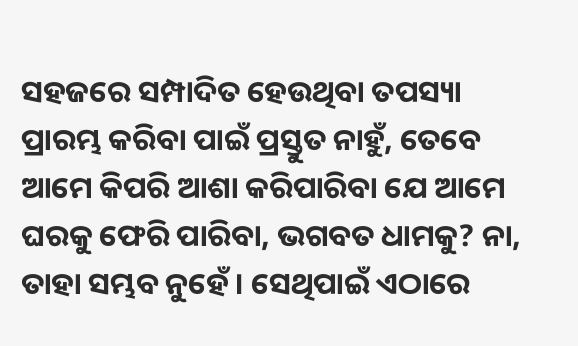ସହଜରେ ସମ୍ପାଦିତ ହେଉଥିବା ତପସ୍ୟା ପ୍ରାରମ୍ଭ କରିବା ପାଇଁ ପ୍ରସ୍ତୁତ ନାହୁଁ, ତେବେ ଆମେ କିପରି ଆଶା କରିପାରିବା ଯେ ଆମେ ଘରକୁ ଫେରି ପାରିବା, ଭଗବତ ଧାମକୁ? ନା, ତାହା ସମ୍ଭବ ନୁହେଁ । ସେଥିପାଇଁ ଏଠାରେ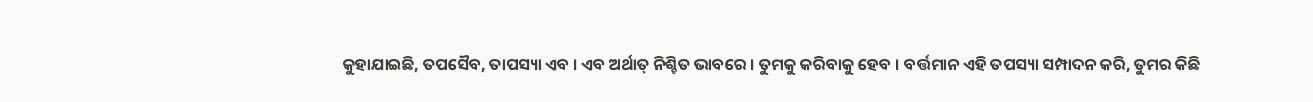କୁହାଯାଇଛି, ତପସୈବ, ତାପସ୍ୟା ଏବ । ଏବ ଅର୍ଥାତ୍ ନିଶ୍ଚିତ ଭାବରେ । ତୁମକୁ କରିବାକୁ ହେବ । ବର୍ତ୍ତମାନ ଏହି ତପସ୍ୟା ସମ୍ପାଦନ କରି, ତୁମର କିଛି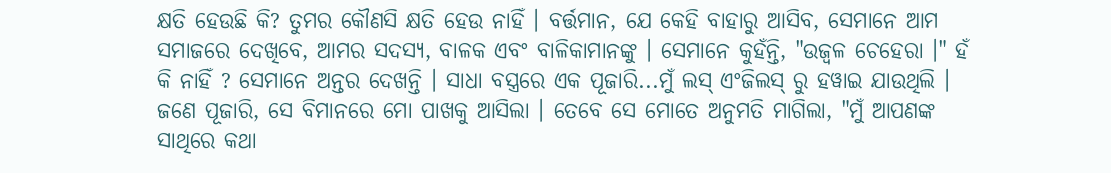କ୍ଷତି ହେଉଛି କି? ତୁମର କୌଣସି କ୍ଷତି ହେଉ ନାହିଁ । ବର୍ତ୍ତମାନ, ଯେ କେହି ବାହାରୁ ଆସିବ, ସେମାନେ ଆମ ସମାଜରେ ଦେଖିବେ, ଆମର ସଦସ୍ୟ, ବାଳକ ଏବଂ ବାଳିକାମାନଙ୍କୁ । ସେମାନେ କୁହଁନ୍ତି, "ଉଜ୍ଵଳ ଚେହେରା ।" ହଁ କି ନାହିଁ ? ସେମାନେ ଅନ୍ତର ଦେଖନ୍ତି । ସାଧା ବସ୍ତ୍ରରେ ଏକ ପୂଜାରି...ମୁଁ ଲସ୍ ଏଂଜିଲସ୍ ରୁ ହୱାଇ ଯାଉଥିଲି । ଜଣେ ପୂଜାରି, ସେ ବିମାନରେ ମୋ ପାଖକୁ ଆସିଲା । ତେବେ ସେ ମୋତେ ଅନୁମତି ମାଗିଲା, "ମୁଁ ଆପଣଙ୍କ ସାଥିରେ କଥା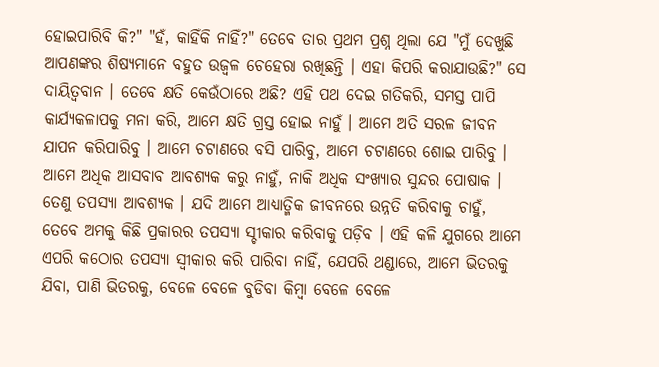ହୋଇପାରିବି କି?" "ହଁ, କାହିଁକି ନାହିଁ?" ତେବେ ତାର ପ୍ରଥମ ପ୍ରଶ୍ନ ଥିଲା ଯେ "ମୁଁ ଦେଖୁଛି ଆପଣଙ୍କର ଶିଷ୍ୟମାନେ ବହୁତ ଉଜ୍ଵଳ ଚେହେରା ରଖିଛନ୍ତି । ଏହା କିପରି କରାଯାଉଛି?" ସେ ଦାୟିତ୍ଵବାନ । ତେବେ କ୍ଷତି କେଉଁଠାରେ ଅଛି? ଏହି ପଥ ଦେଇ ଗତିକରି, ସମସ୍ତ ପାପି କାର୍ଯ୍ୟକଳାପକୁ ମନା କରି, ଆମେ କ୍ଷତି ଗ୍ରସ୍ତ ହୋଇ ନାହୁଁ । ଆମେ ଅତି ସରଳ ଜୀବନ ଯାପନ କରିପାରିବୁ । ଆମେ ଚଟାଣରେ ବସି ପାରିବୁ, ଆମେ ଚଟାଣରେ ଶୋଇ ପାରିବୁ । ଆମେ ଅଧିକ ଆସବାବ ଆବଶ୍ୟକ କରୁ ନାହୁଁ, ନାକି ଅଧିକ ସଂଖ୍ୟାର ସୁନ୍ଦର ପୋଷାକ । ତେଣୁ ତପସ୍ୟା ଆବଶ୍ୟକ । ଯଦି ଆମେ ଆଧ୍ୟାତ୍ମିକ ଜୀବନରେ ଉନ୍ନତି କରିବାକୁ ଚାହୁଁ, ତେବେ ଅମକୁ କିଛି ପ୍ରକାରର ତପସ୍ୟା ସ୍ଚୀକାର କରିବାକୁ ପଡ଼ିବ । ଏହି କଳି ଯୁଗରେ ଆମେ ଏପରି କଠୋର ତପସ୍ୟା ସ୍ଵୀକାର କରି ପାରିବା ନାହିଁ, ଯେପରି ଥଣ୍ଡାରେ, ଆମେ ଭିତରକୁ ଯିବା, ପାଣି ଭିତରକୁ, ବେଳେ ବେଳେ ବୁଡିବା କିମ୍ଵା ବେଳେ ବେଳେ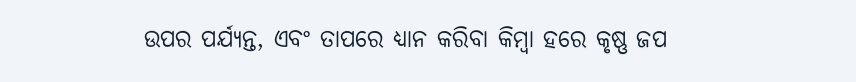ଉପର ପର୍ଯ୍ୟନ୍ତ, ଏବଂ ତାପରେ ଧ୍ୟାନ କରିବା କିମ୍ଵା ହରେ କୃଷ୍ଣ ଜପ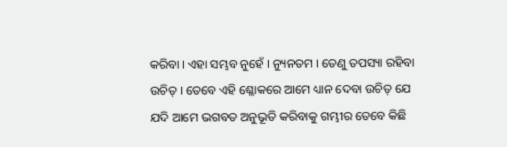କରିବା । ଏହା ସମ୍ଭବ ନୁହେଁ । ନ୍ୟୁନତମ । ତେଣୁ ତପସ୍ୟା ରହିବା ଉଚିତ୍ । ତେବେ ଏହି ଶ୍ଳୋକରେ ଆମେ ଧ୍ୟାନ ଦେବା ଉଚିତ୍ ଯେ ଯଦି ଆମେ ଭଗବତ ଅନୁଭୂତି କରିବାକୁ ଗମ୍ଭୀର ତେବେ କିଛି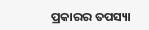ପ୍ରକାରର ତପସ୍ୟା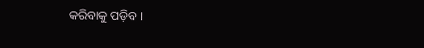କରିବାକୁ ପଡ଼ିବ ।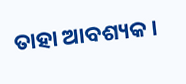ତାହା ଆବଶ୍ୟକ ।